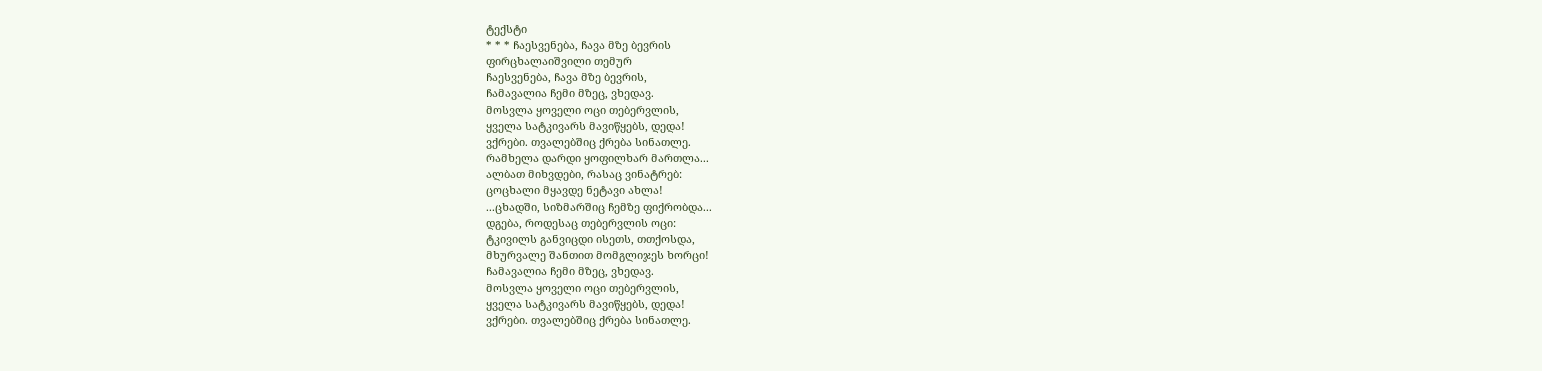ტექსტი
* * * ჩაესვენება, ჩავა მზე ბევრის
ფირცხალაიშვილი თემურ
ჩაესვენება, ჩავა მზე ბევრის,
ჩამავალია ჩემი მზეც, ვხედავ.
მოსვლა ყოველი ოცი თებერვლის,
ყველა სატკივარს მავიწყებს, დედა!
ვქრები. თვალებშიც ქრება სინათლე.
რამხელა დარდი ყოფილხარ მართლა...
ალბათ მიხვდები, რასაც ვინატრებ:
ცოცხალი მყავდე ნეტავი ახლა!
...ცხადში, სიზმარშიც ჩემზე ფიქრობდა...
დგება, როდესაც თებერვლის ოცი:
ტკივილს განვიცდი ისეთს, თთქოსდა,
მხურვალე შანთით მომგლიჯეს ხორცი!
ჩამავალია ჩემი მზეც, ვხედავ.
მოსვლა ყოველი ოცი თებერვლის,
ყველა სატკივარს მავიწყებს, დედა!
ვქრები. თვალებშიც ქრება სინათლე.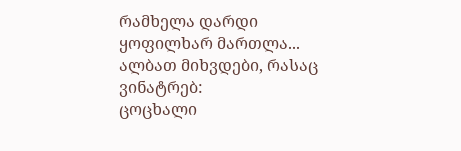რამხელა დარდი ყოფილხარ მართლა...
ალბათ მიხვდები, რასაც ვინატრებ:
ცოცხალი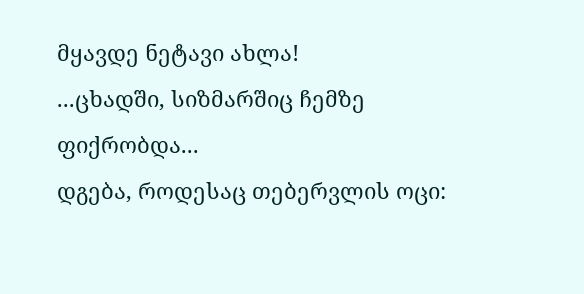მყავდე ნეტავი ახლა!
...ცხადში, სიზმარშიც ჩემზე ფიქრობდა...
დგება, როდესაც თებერვლის ოცი: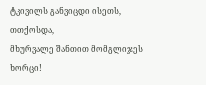ტკივილს განვიცდი ისეთს, თთქოსდა,
მხურვალე შანთით მომგლიჯეს ხორცი!